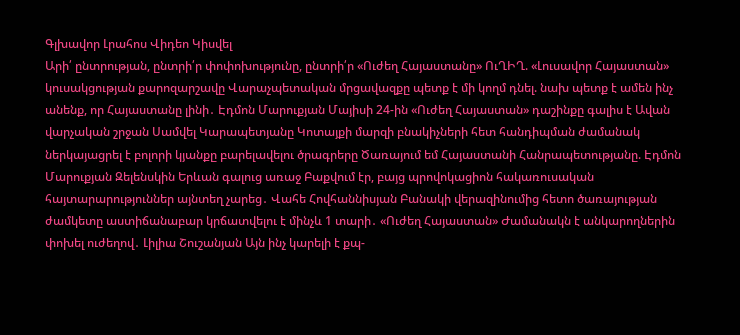Գլխավոր Լրահոս Վիդեո Կիսվել
Արի՛ ընտրության, ընտրի՛ր փոփոխությունը, ընտրի՛ր «Ուժեղ Հայաստանը» ՈւՂԻՂ. «Լուսավոր Հայաստան» կուսակցության քարոզարշավը Վարաչպետական մրցավազքը պետք է մի կողմ դնել. նախ պետք է ամեն ինչ անենք, որ Հայաստանը լինի․ Էդմոն Մարուքյան Մայիսի 24-ին «Ուժեղ Հայաստան» դաշինքը գալիս է Ավան վարչական շրջան Սամվել Կարապետյանը Կոտայքի մարզի բնակիչների հետ հանդիպման ժամանակ ներկայացրել է բոլորի կյանքը բարելավելու ծրագրերը Ծառայում եմ Հայաստանի Հանրապետությանը. Էդմոն Մարուքյան Զելենսկին Երևան գալուց առաջ Բաքվում էր, բայց պրովոկացիոն հակառուսական հայտարարություններ այնտեղ չարեց․ Վահե Հովհաննիսյան Բանակի վերազինումից հետո ծառայության ժամկետը աստիճանաբար կրճատվելու է մինչև 1 տարի․ «Ուժեղ Հայաստան» Ժամանակն է անկարողներին փոխել ուժեղով․ Լիլիա Շուշանյան Այն ինչ կարելի է քպ-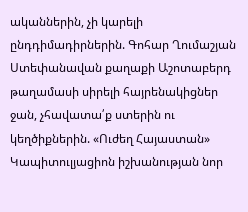ականներին, չի կարելի ընդդիմադիրներին. Գոհար Ղումաշյան Ստեփանավան քաղաքի Աշոտաբերդ թաղամասի սիրելի հայրենակիցներ ջան, չհավատա՛ք ստերին ու կեղծիքներին. «Ուժեղ Հայաստան» Կապիտուլյացիոն իշխանության նոր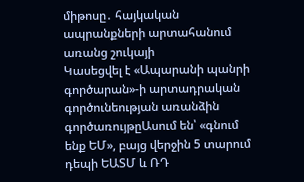միթոսը․ հայկական ապրանքների արտահանում առանց շուկայի
Կասեցվել է «Ապարանի պանրի գործարան»-ի արտադրական գործունեության առանձին գործառույթըԱսում են՝ «գնում ենք ԵՄ», բայց վերջին 5 տարում դեպի ԵԱՏՄ և ՌԴ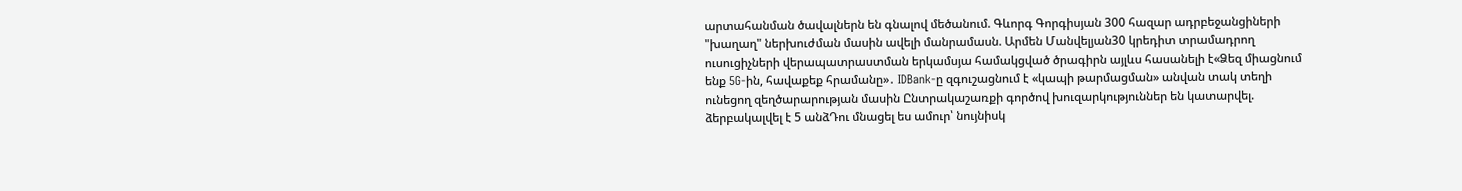արտահանման ծավալներն են գնալով մեծանում. Գևորգ Գորգիսյան 300 հազար ադրբեջանցիների "խաղաղ" ներխուժման մասին ավելի մանրամասն. Արմեն Մանվելյան30 կրեդիտ տրամադրող ուսուցիչների վերապատրաստման երկամսյա համակցված ծրագիրն այլևս հասանելի է«Ձեզ միացնում ենք 5G-ին, հավաքեք հրամանը»․ IDBank-ը զգուշացնում է «կապի թարմացման» անվան տակ տեղի ունեցող զեղծարարության մասին Ընտրակաշառքի գործով խուզարկություններ են կատարվել. ձերբակալվել է 5 անձԴու մնացել ես ամուր՝ նույնիսկ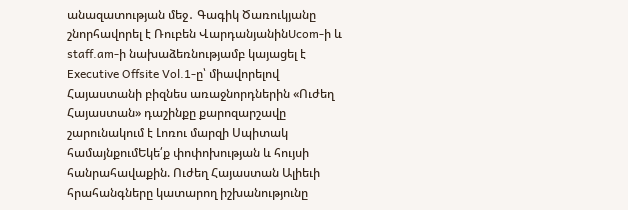անազատության մեջ․ Գագիկ Ծառուկյանը շնորհավորել է Ռուբեն ՎարդանյանինUcom-ի և staff.am-ի նախաձեռնությամբ կայացել է Executive Offsite Vol.1-ը՝ միավորելով Հայաստանի բիզնես առաջնորդներին «Ուժեղ Հայաստան» դաշինքը քարոզարշավը շարունակում է Լոռու մարզի Սպիտակ համայնքումԵկե՛ք փոփոխության և հույսի հանրահավաքին. Ուժեղ Հայաստան Ալիեւի հրահանգները կատարող իշխանությունը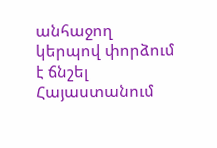անհաջող կերպով փորձում է ճնշել Հայաստանում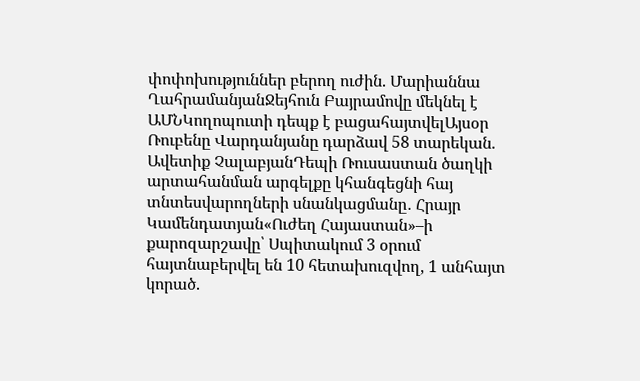փոփոխություններ բերող ուժին. Մարիաննա ՂահրամանյանՋեյհուն Բայրամովը մեկնել է ԱՄՆԿողոպուտի դեպք է բացահայտվելԱյսօր Ռուբենը Վարդանյանը դարձավ 58 տարեկան. Ավետիք ՉալաբյանԴեպի Ռուսաստան ծաղկի արտահանման արգելքը կհանգեցնի հայ տնտեսվարողների սնանկացմանը․ Հրայր Կամենդատյան«Ուժեղ Հայաստան»–ի քարոզարշավը՝ Սպիտակում 3 օրում հայտնաբերվել են 10 հետախուզվող, 1 անհայտ կորած.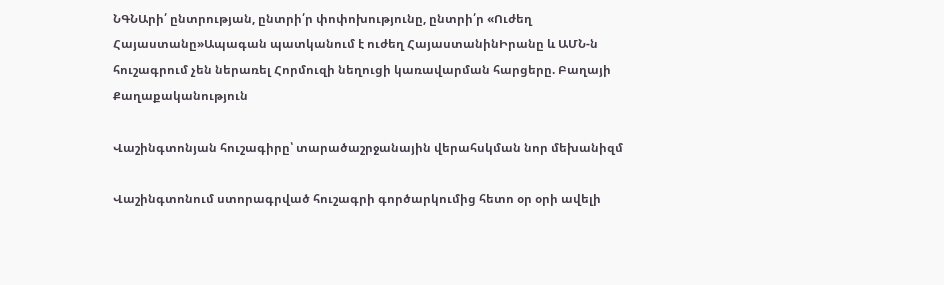ՆԳՆԱրի՛ ընտրության, ընտրի՛ր փոփոխությունը, ընտրի՛ր «Ուժեղ Հայաստանը»Ապագան պատկանում է ուժեղ ՀայաստանինԻրանը և ԱՄՆ-ն հուշագրում չեն ներառել Հորմուզի նեղուցի կառավարման հարցերը. Բաղայի
Քաղաքականություն

Վաշինգտոնյան հուշագիրը՝ տարածաշրջանային վերահսկման նոր մեխանիզմ

Վաշինգտոնում ստորագրված հուշագրի գործարկումից հետո օր օրի ավելի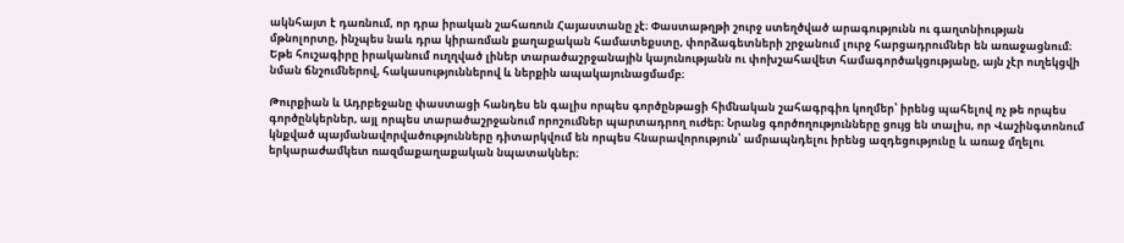ակնհայտ է դառնում, որ դրա իրական շահառուն Հայաստանը չէ։ Փաստաթղթի շուրջ ստեղծված արագությունն ու գաղտնիության մթնոլորտը, ինչպես նաև դրա կիրառման քաղաքական համատեքստը, փորձագետների շրջանում լուրջ հարցադրումներ են առաջացնում։ Եթե հուշագիրը իրականում ուղղված լիներ տարածաշրջանային կայունությանն ու փոխշահավետ համագործակցությանը, այն չէր ուղեկցվի նման ճնշումներով, հակասություններով և ներքին ապակայունացմամբ։

Թուրքիան և Ադրբեջանը փաստացի հանդես են գալիս որպես գործընթացի հիմնական շահագրգիռ կողմեր՝ իրենց պահելով ոչ թե որպես գործընկերներ, այլ որպես տարածաշրջանում որոշումներ պարտադրող ուժեր։ Նրանց գործողությունները ցույց են տալիս, որ Վաշինգտոնում կնքված պայմանավորվածությունները դիտարկվում են որպես հնարավորություն՝ ամրապնդելու իրենց ազդեցությունը և առաջ մղելու երկարաժամկետ ռազմաքաղաքական նպատակներ։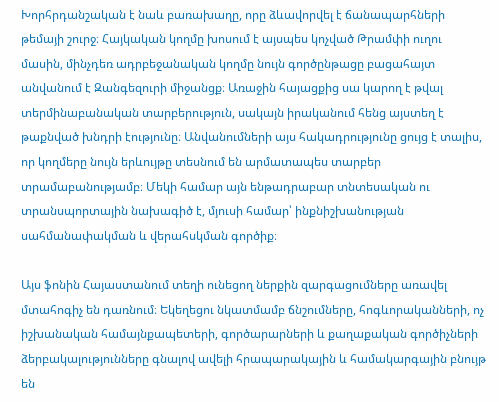Խորհրդանշական է նաև բառախաղը, որը ձևավորվել է ճանապարհների թեմայի շուրջ։ Հայկական կողմը խոսում է այսպես կոչված Թրամփի ուղու մասին, մինչդեռ ադրբեջանական կողմը նույն գործընթացը բացահայտ անվանում է Զանգեզուրի միջանցք։ Առաջին հայացքից սա կարող է թվալ տերմինաբանական տարբերություն, սակայն իրականում հենց այստեղ է թաքնված խնդրի էությունը։ Անվանումների այս հակադրությունը ցույց է տալիս, որ կողմերը նույն երևույթը տեսնում են արմատապես տարբեր տրամաբանությամբ։ Մեկի համար այն ենթադրաբար տնտեսական ու տրանսպորտային նախագիծ է, մյուսի համար՝ ինքնիշխանության սահմանափակման և վերահսկման գործիք։

Այս ֆոնին Հայաստանում տեղի ունեցող ներքին զարգացումները առավել մտահոգիչ են դառնում։ Եկեղեցու նկատմամբ ճնշումները, հոգևորականների, ոչ իշխանական համայնքապետերի, գործարարների և քաղաքական գործիչների ձերբակալությունները գնալով ավելի հրապարակային և համակարգային բնույթ են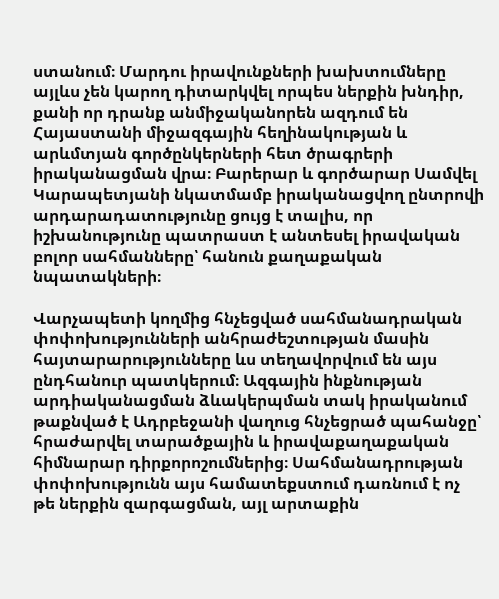ստանում։ Մարդու իրավունքների խախտումները այլևս չեն կարող դիտարկվել որպես ներքին խնդիր, քանի որ դրանք անմիջականորեն ազդում են Հայաստանի միջազգային հեղինակության և արևմտյան գործընկերների հետ ծրագրերի իրականացման վրա։ Բարերար և գործարար Սամվել Կարապետյանի նկատմամբ իրականացվող ընտրովի արդարադատությունը ցույց է տալիս, որ իշխանությունը պատրաստ է անտեսել իրավական բոլոր սահմանները՝ հանուն քաղաքական նպատակների։

Վարչապետի կողմից հնչեցված սահմանադրական փոփոխությունների անհրաժեշտության մասին հայտարարությունները ևս տեղավորվում են այս ընդհանուր պատկերում։ Ազգային ինքնության արդիականացման ձևակերպման տակ իրականում թաքնված է Ադրբեջանի վաղուց հնչեցրած պահանջը՝ հրաժարվել տարածքային և իրավաքաղաքական հիմնարար դիրքորոշումներից։ Սահմանադրության փոփոխությունն այս համատեքստում դառնում է ոչ թե ներքին զարգացման, այլ արտաքին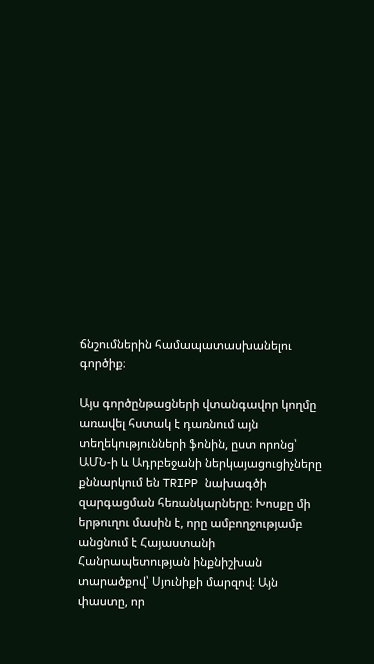ճնշումներին համապատասխանելու գործիք։

Այս գործընթացների վտանգավոր կողմը առավել հստակ է դառնում այն տեղեկությունների ֆոնին, ըստ որոնց՝ ԱՄՆ-ի և Ադրբեջանի ներկայացուցիչները քննարկում են TRIPP նախագծի զարգացման հեռանկարները։ Խոսքը մի երթուղու մասին է, որը ամբողջությամբ անցնում է Հայաստանի Հանրապետության ինքնիշխան տարածքով՝ Սյունիքի մարզով։ Այն փաստը, որ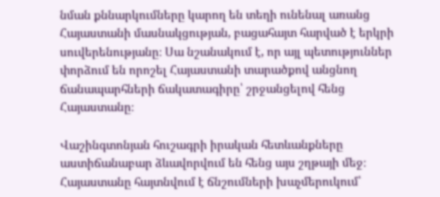նման քննարկումները կարող են տեղի ունենալ առանց Հայաստանի մասնակցության, բացահայտ հարված է երկրի սուվերենությանը։ Սա նշանակում է, որ այլ պետություններ փորձում են որոշել Հայաստանի տարածքով անցնող ճանապարհների ճակատագիրը՝ շրջանցելով հենց Հայաստանը։

Վաշինգտոնյան հուշագրի իրական հետևանքները աստիճանաբար ձևավորվում են հենց այս շղթայի մեջ։ Հայաստանը հայտնվում է ճնշումների խաչմերուկում՝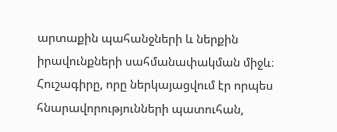արտաքին պահանջների և ներքին իրավունքների սահմանափակման միջև։ Հուշագիրը, որը ներկայացվում էր որպես հնարավորությունների պատուհան,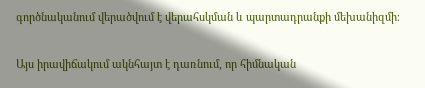գործնականում վերածվում է վերահսկման և պարտադրանքի մեխանիզմի։

Այս իրավիճակում ակնհայտ է դառնում, որ հիմնական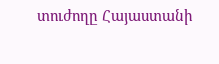տուժողը Հայաստանի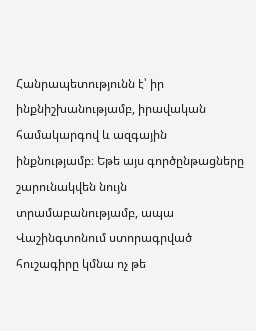Հանրապետությունն է՝ իր ինքնիշխանությամբ, իրավական համակարգով և ազգային ինքնությամբ։ Եթե այս գործընթացները շարունակվեն նույն տրամաբանությամբ, ապա Վաշինգտոնում ստորագրված հուշագիրը կմնա ոչ թե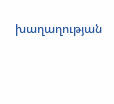խաղաղության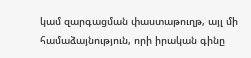կամ զարգացման փաստաթուղթ, այլ մի համաձայնություն, որի իրական գինը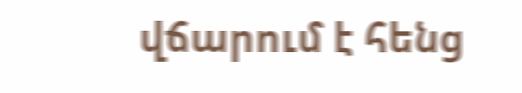վճարում է հենց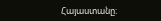Հայաստանը։